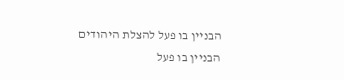הבניין בו פעל להצלת היהודים
הבניין בו פעל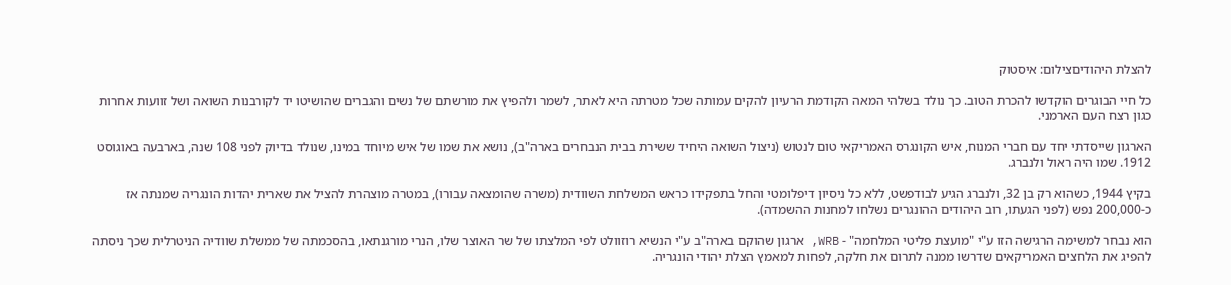להצלת היהודיםצילום: איסטוק

כל חיי הבוגרים הוקדשו להכרת הטוב. כך נולד בשלהי המאה הקודמת הרעיון להקים עמותה שכל מטרתה היא לאתר, לשמר ולהפיץ את מורשתם של נשים והגברים שהושיטו יד לקורבנות השואה ושל זוועות אחרות כגון רצח העם הארמני.

הארגון שייסדתי יחד עם חברי המנוח, איש הקונגרס האמריקאי טום לנטוש (ניצול השואה היחיד ששירת בבית הנבחרים בארה"ב), נושא את שמו של איש מיוחד במינו, שנולד בדיוק לפני 108 שנה, בארבעה באוגוסט 1912. שמו היה ראול ולנברג.

בקיץ 1944, כשהוא רק בן 32, ולנברג הגיע לבודפשט, ללא כל ניסיון דיפלומטי והחל בתפקידו כראש המשלחת השוודית (משרה שהומצאה עבורו), במטרה מוצהרת להציל את שארית יהדות הונגריה שמנתה אז כ-200,000 נפש (לפני הגעתו, רוב היהודים ההונגרים נשלחו למחנות ההשמדה).

הוא נבחר למשימה הרגישה הזו ע"י "מועצת פליטי המלחמה" - WRB, ארגון שהוקם בארה"ב ע"י הנשיא רוזוולט לפי המלצתו של שר האוצר שלו, הנרי מורגנתאו, בהסכמתה של ממשלת שוודיה הניטרלית שכך ניסתה להפיג את הלחצים האמריקאים שדרשו ממנה לתרום את חלקה, לפחות למאמץ הצלת יהודי הונגריה.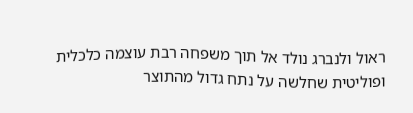ראול ולנברג נולד אל תוך משפחה רבת עוצמה כלכלית ופוליטית שחלשה על נתח גדול מהתוצר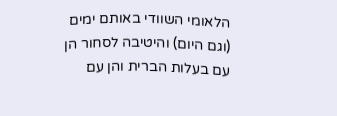הלאומי השוודי באותם ימים (וגם היום) והיטיבה לסחור הן עם בעלות הברית והן עם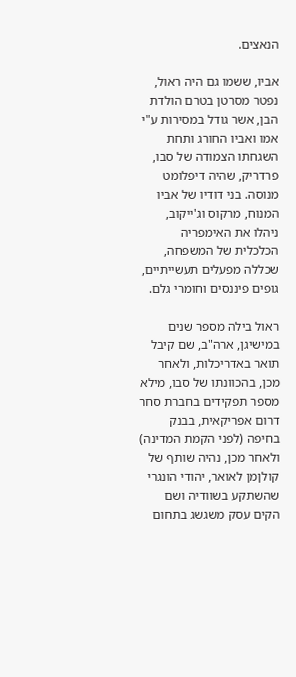הנאצים.

אביו, ששמו גם היה ראול, נפטר מסרטן בטרם הולדת הבן, אשר גודל במסירות ע"י אמו ואביו החורג ותחת השגחתו הצמודה של סבו, פרדריק, שהיה דיפלומט מנוסה. בני דודיו של אביו המנוח, מרקוס וג'ייקוב, ניהלו את האימפריה הכלכלית של המשפחה, שכללה מפעלים תעשייתיים, גופים פיננסים וחומרי גלם.

ראול בילה מספר שנים במישיגן, ארה"ב, שם קיבל תואר באדריכלות, ולאחר מכן, בהכוונתו של סבו, מילא מספר תפקידים בחברת סחר דרום אפריקאית, בבנק בחיפה (לפני הקמת המדינה) ולאחר מכן, נהיה שותף של קולןמן לאואר, יהודי הונגרי שהשתקע בשוודיה ושם הקים עסק משגשג בתחום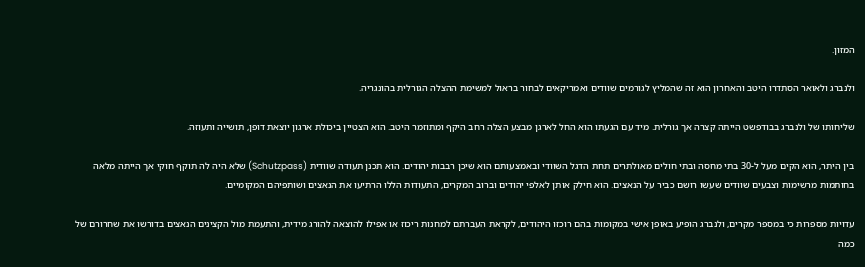המזון.

ולנברג ולאואר הסתדרו היטב והאחרון הוא זה שהמליץ לגורמים שוודים ואמריקאים לבחור בראול למשימת ההצלה הגורלית בהונגריה.

שליחותו של ולנברג בבודפשט הייתה קצרה אך גורלית. מיד עם הגעתו הוא החל לארגן מבצע הצלה רחב היקף ומתוזמר היטב. הוא הצטיין ביכולת ארגון יוצאת דופן, תושייה ותעוזה.

בין היתר, הוא הקים מעל ל-30 בתי מחסה ובתי חולים מאולתרים תחת הדגל השוודי ובאמצעותם הוא שיכן רבבות יהודים. הוא תכנן תעודה שוודית (Schutzpass) שלא היה לה תוקף חוקי אך הייתה מלאה בחותמות מרשימות וצבעים שוודים שעשו רושם כביר על הנאצים. הוא חילק אותן לאלפי יהודים וברוב המקרים, התעודות הללו הרתיעו את הנאצים ושותפיהם המקומיים.

עדויות מספרות כי במספר מקרים, ולנברג הופיע באופן אישי במקומות בהם רוכזו היהודים, לקראת העברתם למחנות ריכוז או אפילו להוצאה להורג מידית, והתעמת מול הקצינים הנאצים בדורשו את שחרורם של כמה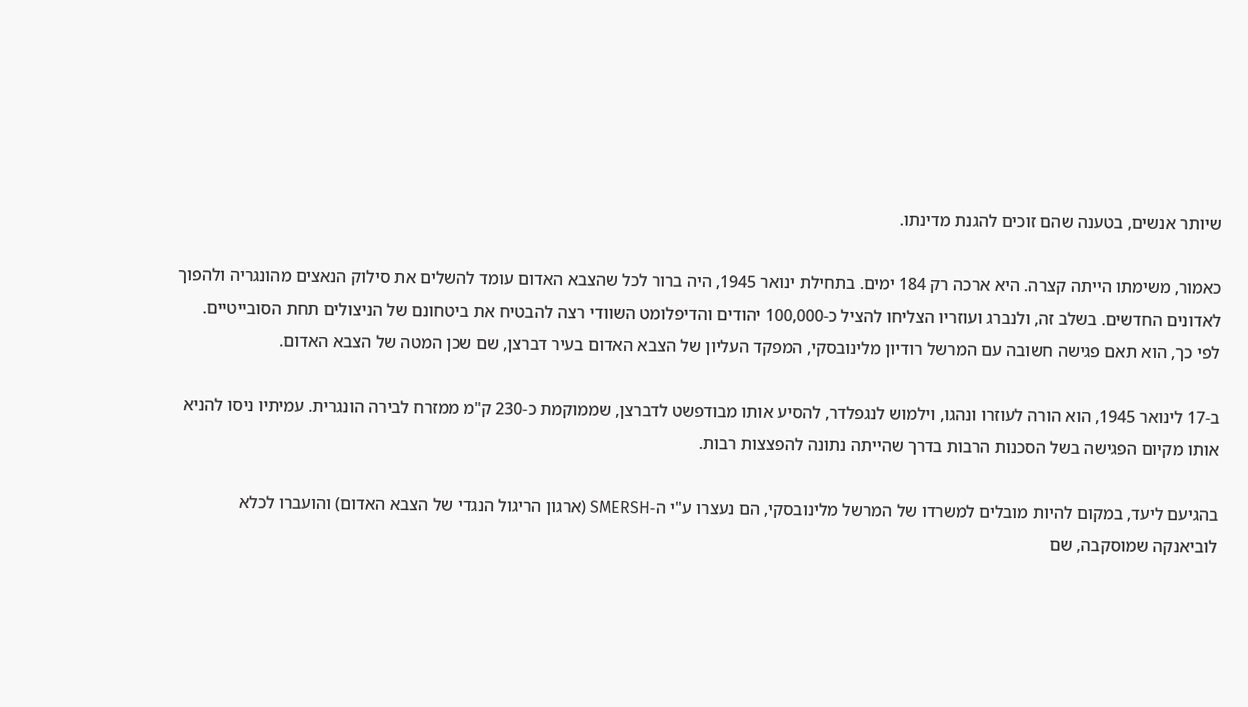שיותר אנשים, בטענה שהם זוכים להגנת מדינתו.

כאמור, משימתו הייתה קצרה. היא ארכה רק 184 ימים. בתחילת ינואר 1945, היה ברור לכל שהצבא האדום עומד להשלים את סילוק הנאצים מהונגריה ולהפוך לאדונים החדשים. בשלב זה, ולנברג ועוזריו הצליחו להציל כ-100,000 יהודים והדיפלומט השוודי רצה להבטיח את ביטחונם של הניצולים תחת הסובייטיים. לפי כך, הוא תאם פגישה חשובה עם המרשל רודיון מלינובסקי, המפקד העליון של הצבא האדום בעיר דברצן, שם שכן המטה של הצבא האדום.

ב-17 לינואר 1945, הוא הורה לעוזרו ונהגו, וילמוש לנגפלדר, להסיע אותו מבודפשט לדברצן, שממוקמת כ-230 ק"מ ממזרח לבירה הונגרית. עמיתיו ניסו להניא אותו מקיום הפגישה בשל הסכנות הרבות בדרך שהייתה נתונה להפצצות רבות.

בהגיעם ליעד, במקום להיות מובלים למשרדו של המרשל מלינובסקי, הם נעצרו ע"י ה-SMERSH (ארגון הריגול הנגדי של הצבא האדום) והועברו לכלא לוביאנקה שמוסקבה, שם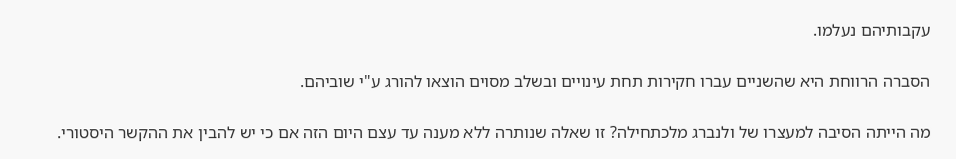עקבותיהם נעלמו.

הסברה הרווחת היא שהשניים עברו חקירות תחת עינויים ובשלב מסוים הוצאו להורג ע"י שוביהם.

מה הייתה הסיבה למעצרו של ולנברג מלכתחילה? זו שאלה שנותרה ללא מענה עד עצם היום הזה אם כי יש להבין את ההקשר היסטורי.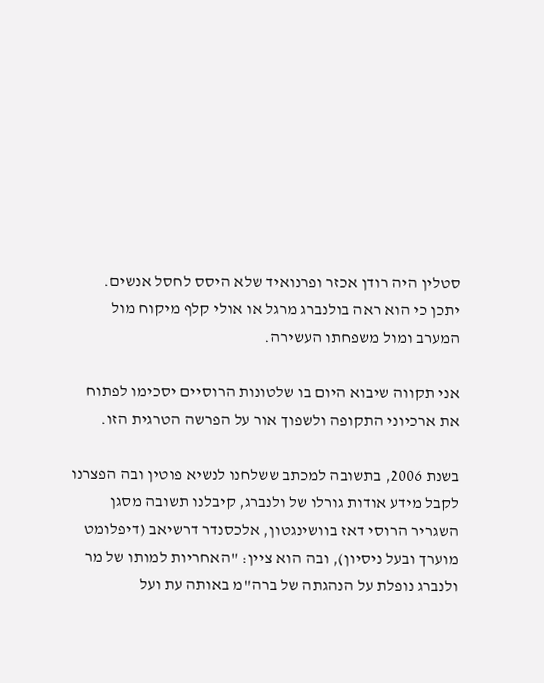סטלין היה רודן אכזר ופרנואיד שלא היסס לחסל אנשים. יתכן כי הוא ראה בולנברג מרגל או אולי קלף מיקוח מול המערב ומול משפחתו העשירה.

אני תקווה שיבוא היום בו שלטונות הרוסיים יסכימו לפתוח את ארכיוני התקופה ולשפוך אור על הפרשה הטרגית הזו.

בשנת 2006, בתשובה למכתב ששלחנו לנשיא פוטין ובה הפצרנו לקבל מידע אודות גורלו של ולנברג, קיבלנו תשובה מסגן השגריר הרוסי דאז בוושינגטון, אלכסנדר דרשיאב (דיפלומט מוערך ובעל ניסיון), ובה הוא ציין: "האחריות למותו של מר ולנברג נופלת על הנהגתה של ברה"מ באותה עת ועל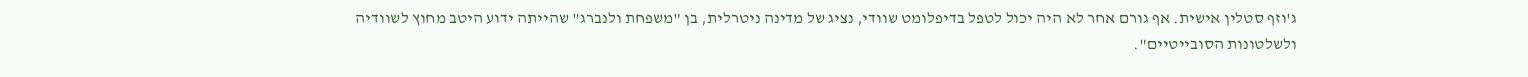ג'וזף סטלין אישית. אף גורם אחר לא היה יכול לטפל בדיפלומט שוודי, נציג של מדינה ניטרלית, בן "משפחת ולנברג" שהייתה ידוע היטב מחוץ לשוודיה ולשלטונות הסובייטיים".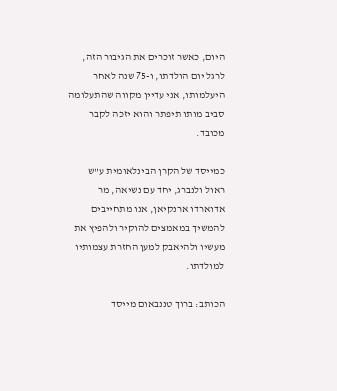היום, כאשר זוכרים את הגיבור הזה, לרגל יום הולדתו, ו-75 שנה לאחר היעלמותו, אני עדיין מקווה שהתעלומה סביב מותו תיפתר והוא יזכה לקבר מכובד.

כמייסד של הקרן הבינלאומית ע"ש ראול ולנברג, יחד עם נשיאה, מר אדוארדו ארנקיאן, אנו מתחייבים להמשיך במאמצים להוקיר ולהפיץ את מעשיו ולהיאבק למען החזרת עצמותיו למולדתו.

הכותב: ברוך טננבאום מייסד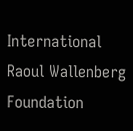International Raoul Wallenberg Foundation